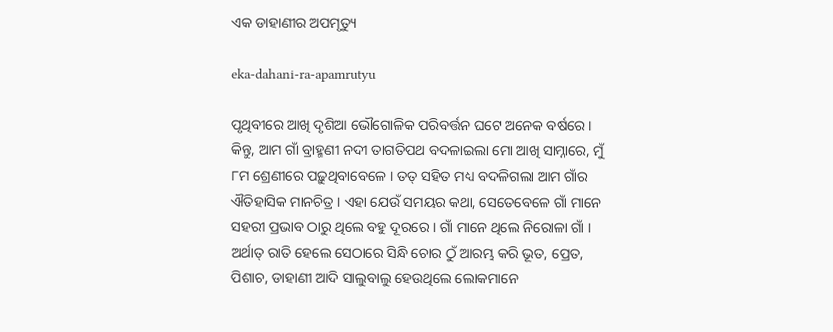ଏକ ଡାହାଣୀର ଅପମୃତ୍ୟୁ

eka-dahani-ra-apamrutyu

ପୃଥିବୀରେ ଆଖି ଦୃଶିଆ ଭୌଗୋଳିକ ପରିବର୍ତ୍ତନ ଘଟେ ଅନେକ ବର୍ଷରେ । କିନ୍ତୁ, ଆମ ଗାଁ ବ୍ରାହ୍ମଣୀ ନଦୀ ତାଗତିପଥ ବଦଳାଇଲା ମୋ ଆଖି ସାମ୍ନାରେ, ମୁଁ ୮ମ ଶ୍ରେଣୀରେ ପଢ଼ୁଥିବାବେଳେ । ତତ୍ ସହିତ ମଧ୍ୟ ବଦଳିଗଲା ଆମ ଗାଁର ଐତିହାସିକ ମାନଚିତ୍ର । ଏହା ଯେଉଁ ସମୟର କଥା, ସେତେବେଳେ ଗାଁ ମାନେ ସହରୀ ପ୍ରଭାବ ଠାରୁ ଥିଲେ ବହୁ ଦୂରରେ । ଗାଁ ମାନେ ଥିଲେ ନିରୋଳା ଗାଁ । ଅର୍ଥାତ୍ ରାତି ହେଲେ ସେଠାରେ ସିନ୍ଧି ଚୋର ଠୁଁ ଆରମ୍ଭ କରି ଭୂତ, ପ୍ରେତ, ପିଶାଚ, ଡାହାଣୀ ଆଦି ସାଲୁବାଲୁ ହେଉଥିଲେ ଲୋକମାନେ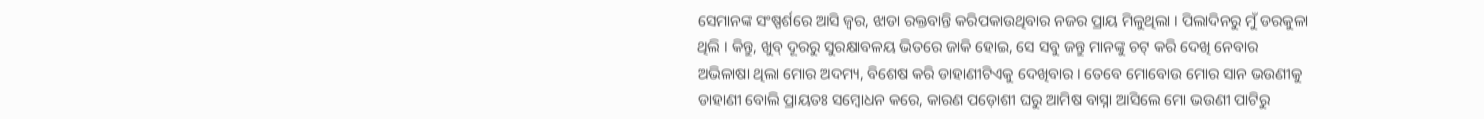ସେମାନଙ୍କ ସଂଷ୍ପର୍ଶରେ ଆସି ଜ୍ୱର, ଝାଡା ରକ୍ତବାନ୍ତି କରିପକାଉଥିବାର ନଜର ପ୍ରାୟ ମିଳୁଥିଲା । ପିଲାଦିନରୁ ମୁଁ ଡରକୁଳା ଥିଲି । କିନ୍ତୁ, ଖୁବ୍ ଦୂରରୁ ସୁରକ୍ଷାବଳୟ ଭିତରେ ଜାକି ହୋଇ, ସେ ସବୁ ଜନ୍ତୁ ମାନଙ୍କୁ ଚଟ୍ କରି ଦେଖି ନେବାର ଅଭିଳାଷା ଥିଲା ମୋର ଅଦମ୍ୟ, ବିଶେଷ କରି ଡାହାଣୀଟିଏକୁ ଦେଖିବାର । ତେବେ ମୋବୋଉ ମୋର ସାନ ଭଉଣୀକୁ ଡାହାଣୀ ବୋଲି ପ୍ରାୟତଃ ସମ୍ବୋଧନ କରେ, କାରଣ ପଡ଼ୋଶୀ ଘରୁ ଆମିଷ ବାସ୍ନା ଆସିଲେ ମୋ ଭଉଣୀ ପାଟିରୁ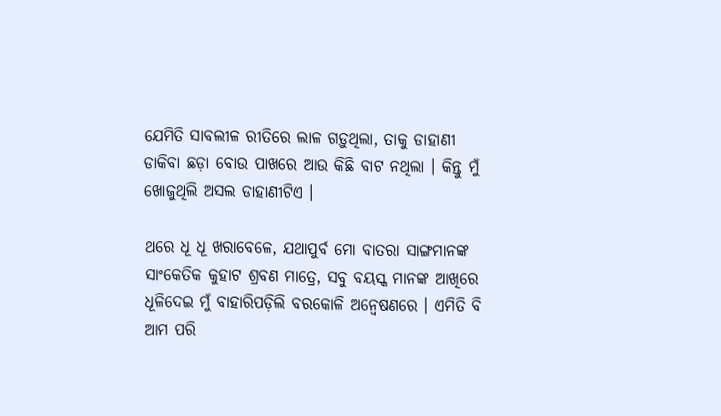ଯେମିତି ସାବଲୀଳ ରୀତିରେ ଲାଳ ଗଡ଼ୁଥିଲା, ତାକୁ ଡାହାଣୀ ଡାକିବା ଛଡ଼ା ବୋଉ ପାଖରେ ଆଉ କିଛି ବାଟ ନଥିଲା । କିନ୍ତୁ ମୁଁ ଖୋଜୁଥିଲି ଅସଲ ଡାହାଣୀଟିଏ ।

ଥରେ ଧୂ ଧୂ ଖରାବେଳେ, ଯଥାପୁର୍ବ ମୋ ବାତରା ସାଙ୍ଗମାନଙ୍କ ସାଂକେତିକ କୁହାଟ ଶ୍ରବଣ ମାତ୍ରେ, ସବୁ ବୟସ୍କ ମାନଙ୍କ ଆଖିରେ ଧୂଳିଦେଇ ମୁଁ ବାହାରିପଡ଼ିଲି ବରକୋଳି ଅନ୍ୱେଷଣରେ । ଏମିତି ବି ଆମ ପରି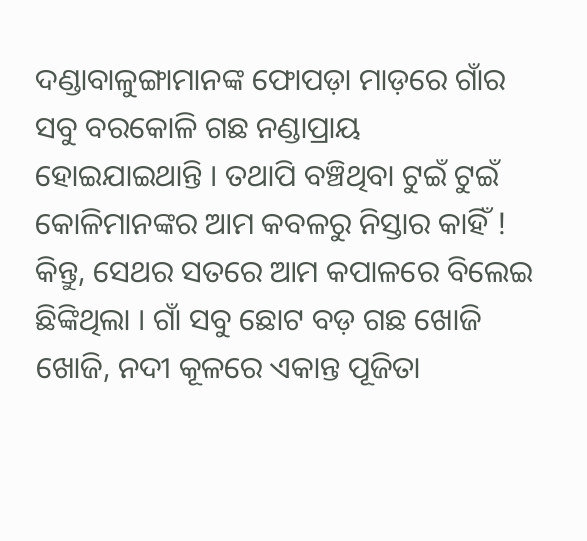ଦଣ୍ଡାବାଳୁଙ୍ଗାମାନଙ୍କ ଫୋପଡ଼ା ମାଡ଼ରେ ଗାଁର ସବୁ ବରକୋଳି ଗଛ ନଣ୍ଡାପ୍ରାୟ ହୋଇଯାଇଥାନ୍ତି । ତଥାପି ବଞ୍ଚିଥିବା ଟୁଇଁ ଟୁଇଁ କୋଳିମାନଙ୍କର ଆମ କବଳରୁ ନିସ୍ତାର କାହିଁ ! କିନ୍ତୁ, ସେଥର ସତରେ ଆମ କପାଳରେ ବିଲେଇ ଛିଙ୍କିଥିଲା । ଗାଁ ସବୁ ଛୋଟ ବଡ଼ ଗଛ ଖୋଜି ଖୋଜି, ନଦୀ କୂଳରେ ଏକାନ୍ତ ପୂଜିତା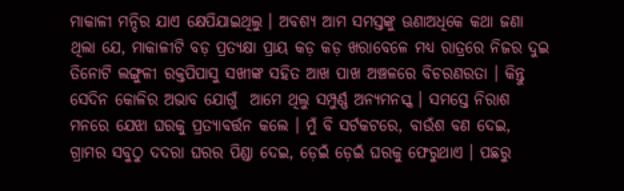ମାକାଳୀ ମନ୍ଦିର ଯାଏ କ୍ଷେପିଯାଇଥିଲୁ । ଅବଶ୍ୟ ଆମ ସମସ୍ତଙ୍କୁ ଊଣାଅଧିକେ କଥା ଜଣା ଥିଲା ଯେ, ମାକାଳୀଟି ବଡ଼ ପ୍ରତ୍ୟକ୍ଷା ପ୍ରାୟ କଡ଼ କଡ଼ ଖରାବେଳେ ମଧ୍ୟ ରାତ୍ରରେ ନିଜର ଦୁଇ ତିନୋଟି ଲଙ୍ଗୁଳୀ ରକ୍ତପିପାସୁ ସଖୀଙ୍କ ସହିତ ଆଖ ପାଖ ଅଞ୍ଚଳରେ ବିଚରଣରତା । କିନ୍ତୁ ସେଦିନ କୋଳିର ଅଭାବ ଯୋଗୁଁ  ଆମେ ଥିଲୁ ସମ୍ପୁର୍ଣ୍ଣ ଅନ୍ୟମନସ୍କ । ସମସ୍ତେ ନିରାଶ ମନରେ ଯେଝା ଘରକୁ ପ୍ରତ୍ୟାବର୍ତ୍ତନ କଲେ । ମୁଁ ବି ସର୍ଟକଟରେ, ବାଉଁଶ ବଣ ଦେଇ, ଗ୍ରାମର ସବୁଠୁ ଦଦରା ଘରର ପିଣ୍ଡା ଦେଇ, ଡ଼େଇଁ ଡ଼େଇଁ ଘରକୁ ଫେରୁଥାଏ । ପଛରୁ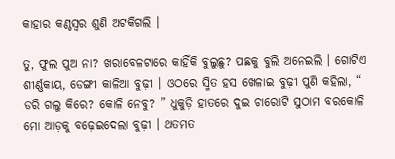କାହାର କଣ୍ଠସ୍ୱର ଶୁଣି ଅଟକିଗଲି ।

ତୁ, ଫୁଲ ପୁଅ ନା? ଖରାବେଳଟାରେ କାହିଁକି ବୁଲୁଛୁ? ପଛକୁ ବୁଲି ଅନେଇଲି । ଗୋଟିଏ ଶୀର୍ଣ୍ଣକାୟ, ଡେଙ୍ଗୀ କାଳିଆ ବୁଢ଼ୀ । ଓଠରେ ସ୍ମିତ ହସ ଖେଳାଇ ବୁଢ଼ୀ ପୁଣି କହିଲା, “ ଡରି ଗଲୁ କିରେ? କୋଳି ନେବୁ? ” ଧୁକୁଡ଼ି ହାତରେ ଦୁଇ ଚାରୋଟି ସୁଠାମ ବରକୋଳି ମୋ ଆଡ଼କୁ ବଢ଼େଇଦେଲା ବୁଢ଼ୀ । ଥତମତ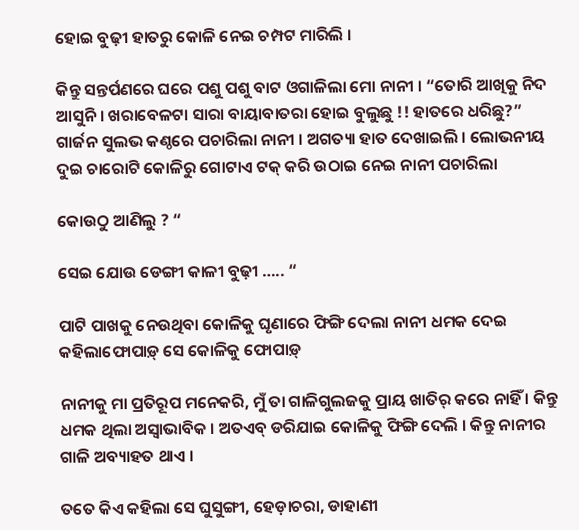ହୋଇ ବୁଢ଼ୀ ହାତରୁ କୋଳି ନେଇ ଚମ୍ପଟ ମାରିଲି ।

କିନ୍ତୁ ସନ୍ତର୍ପଣରେ ଘରେ ପଶୁ ପଶୁ ବାଟ ଓଗାଳିଲା ମୋ ନାନୀ । “ତୋରି ଆଖିକୁ ନିଦ ଆସୁନି । ଖରାବେଳଟା ସାରା ବାୟାବାତରା ହୋଇ ବୁଲୁଛୁ !! ହାତରେ ଧରିଛୁ?” ଗାର୍ଜନ ସୁଲଭ କଣ୍ଠରେ ପଚାରିଲା ନାନୀ । ଅଗତ୍ୟା ହାତ ଦେଖାଇଲି । ଲୋଭନୀୟ ଦୁଇ ଚାରୋଟି କୋଳିରୁ ଗୋଟାଏ ଟକ୍ କରି ଉଠାଇ ନେଇ ନାନୀ ପଚାରିଲା

କୋଉଠୁ ଆଣିଲୁ ? “

ସେଇ ଯୋଉ ଡେଙ୍ଗୀ କାଳୀ ବୁଢ଼ୀ ….. “

ପାଟି ପାଖକୁ ନେଉଥିବା କୋଳିକୁ ଘୃଣାରେ ଫିଙ୍ଗି ଦେଲା ନାନୀ ଧମକ ଦେଇ କହିଲାଫୋପାଡ଼୍ ସେ କୋଳିକୁ ଫୋପାଡ଼୍

ନାନୀକୁ ମା ପ୍ରତିରୂପ ମନେକରି, ମୁଁ ତା ଗାଳିଗୁଲଜକୁ ପ୍ରାୟ ଖାତିର୍ କରେ ନାହିଁ । କିନ୍ତୁ ଧମକ ଥିଲା ଅସ୍ୱାଭାବିକ । ଅତଏବ୍ ଡରିଯାଇ କୋଳିକୁ ଫିଙ୍ଗି ଦେଲି । କିନ୍ତୁ ନାନୀର ଗାଳି ଅବ୍ୟାହତ ଥାଏ ।

ତତେ କିଏ କହିଲା ସେ ଘୁସୁଙ୍ଗୀ, ହେଡ଼ାଚରା, ଡାହାଣୀ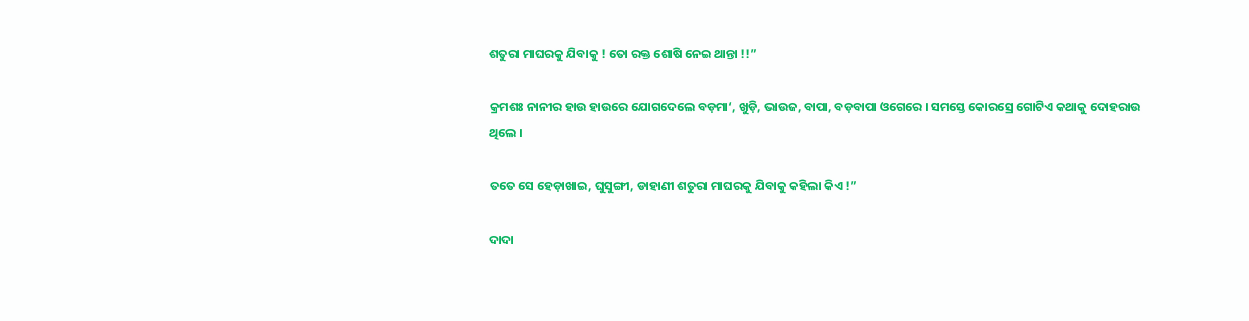ଶତୁରା ମାଘରକୁ ଯିବାକୁ ! ତୋ ରକ୍ତ ଶୋଷି ନେଇ ଥାନ୍ତା !!”

କ୍ରମଶଃ ନାନୀର ହାଉ ହାଉରେ ଯୋଗଦେଲେ ବଡ଼ମା‘, ଖୁଡ଼ି, ଭାଉଜ, ବାପା, ବଡ଼ବାପା ଓଗେରେ । ସମସ୍ତେ କୋରସ୍ରେ ଗୋଟିଏ କଥାକୁ ଦୋହରାଉ ଥିଲେ ।

ତତେ ସେ ହେଡ଼ାଖାଇ, ଘୁସୁଙ୍ଗୀ, ଡାହାଣୀ ଶତୁରା ମାଘରକୁ ଯିବାକୁ କହିଲା କିଏ !”

ଦାଦା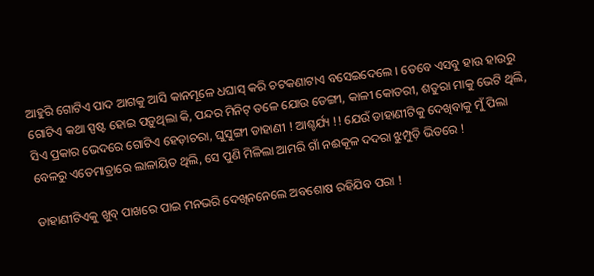ଆହୁରି ଗୋଟିଏ ପାଦ ଆଗକୁ ଆସି କାନମୂଳେ ଧଘାସ୍ କରି ଚଟକଣାଟାଏ ବସେଇଦେଲେ । ତେବେ ଏସବୁ ହାଉ ହାଉରୁ ଗୋଟିଏ କଥା ସ୍ପଷ୍ଟ ହୋଇ ପଡ଼ୁଥିଲା କି, ପନ୍ଦର ମିନିଟ୍ ତଳେ ଯୋଉ ଡେଙ୍ଗୀ, କାଳୀ କୋତରୀ, ଶତୁରା ମାକୁ ଭେଟି ଥିଲି, ସିଏ ପ୍ରକାର ଭେଦରେ ଗୋଟିଏ ହେଡ଼ାଚରା, ଘୁସୁଙ୍ଗୀ ଡାହାଣୀ ! ଆଶ୍ଚର୍ଯ୍ୟ !! ଯେଉଁ ଡାହାଣୀଟିକୁ ଦେଖିବାକୁ ମୁଁ ପିଲା ବେଳରୁ ଏତେମାତ୍ରାରେ ଲାଳାୟିତ ଥିଲି, ସେ ପୁଣି ମିଳିଲା ଆମରି ଗାଁ ନଈକୂଳ ଦଦରା ଝୁମ୍ପୁଡ଼ି ଭିତରେ !

ଡାହାଣୀଟିଏକୁ ଖୁବ୍ ପାଖରେ ପାଇ ମନଭରି ଦେଖିନନେଲେ ଅବଶୋଷ ରହିଯିବ ପରା !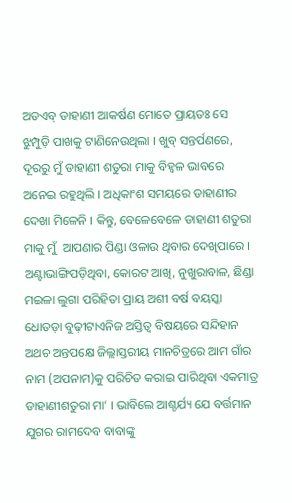ଅତଏବ୍ ଡାହାଣୀ ଆକର୍ଷଣ ମୋତେ ପ୍ରାୟତଃ ସେ ଝୁମ୍ପୁଡ଼ି ପାଖକୁ ଟାଣିନେଉଥିଲା । ଖୁବ୍ ସନ୍ତର୍ପଣରେ, ଦୂରରୁ ମୁଁ ଡାହାଣୀ ଶତୁରା ମାକୁ ବିହ୍ୱଳ ଭାବରେ ଅନେଇ ରହୁଥିଲି । ଅଧିକାଂଶ ସମୟରେ ଡାହାଣୀର ଦେଖା ମିଳେନି । କିନ୍ତୁ, ବେଳେବେଳେ ଡାହାଣୀ ଶତୁରା ମାକୁ ମୁଁ  ଆପଣାର ପିଣ୍ଡା ଓଳାଉ ଥିବାର ଦେଖିପାରେ । ଅଣ୍ଟାଭାଙ୍ଗିପଡ଼ିଥିବା, କୋରଟ ଆଖି, ନୁଖୁରାବାଳ, ଛିଣ୍ଡା ମଇଳା ଲୁଗା ପରିହିତା ପ୍ରାୟ ଅଶୀ ବର୍ଷ ବୟସ୍କା ଧୋତଡ଼ା ବୁଢ଼ୀଟାଏନିଜ ଅସ୍ତିତ୍ୱ ବିଷୟରେ ସନ୍ଦିହାନ ଅଥଚ ଅନ୍ତପକ୍ଷେ ଜିଲ୍ଲାସ୍ତରୀୟ ମାନଚିତ୍ରରେ ଆମ ଗାଁର ନାମ (ଅପନାମ)କୁ ପରିଚିତ କରାଇ ପାରିଥିବା ଏକମାତ୍ର ଡାହାଣୀଶତୁରା ମା‘ । ଭାବିଲେ ଆଶ୍ଚର୍ଯ୍ୟ ଯେ ବର୍ତ୍ତମାନ ଯୁଗର ରାମଦେବ ବାବାଙ୍କୁ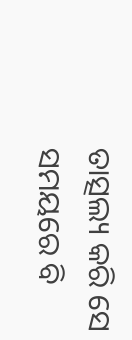ତାତ୍ସଲ୍ୟ କରି ସେ ସମୟରେ ବି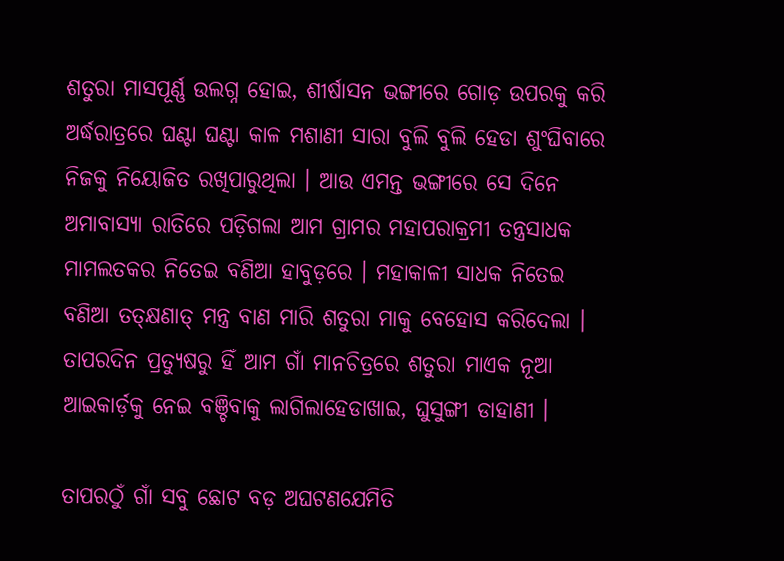ଶତୁରା ମାସପୂର୍ଣ୍ଣ ଉଲଗ୍ନ ହୋଇ, ଶୀର୍ଷାସନ ଭଙ୍ଗୀରେ ଗୋଡ଼ ଉପରକୁ କରି ଅର୍ଦ୍ଧରାତ୍ରରେ ଘଣ୍ଟା ଘଣ୍ଟା କାଳ ମଶାଣୀ ସାରା ବୁଲି ବୁଲି ହେଡା ଶୁଂଘିବାରେ ନିଜକୁ ନିୟୋଜିତ ରଖିପାରୁଥିଲା । ଆଉ ଏମନ୍ତ ଭଙ୍ଗୀରେ ସେ ଦିନେ ଅମାବାସ୍ୟା ରାତିରେ ପଡ଼ିଗଲା ଆମ ଗ୍ରାମର ମହାପରାକ୍ରମୀ ତନ୍ତ୍ରସାଧକ ମାମଲତକର ନିତେଇ ବଣିଆ ହାବୁଡ଼ରେ । ମହାକାଳୀ ସାଧକ ନିତେଇ ବଣିଆ ତତ୍କ୍ଷଣାତ୍ ମନ୍ତ୍ର ବାଣ ମାରି ଶତୁରା ମାକୁ ବେହୋସ କରିଦେଲା । ତାପରଦିନ ପ୍ରତ୍ୟୁଷରୁ ହିଁ ଆମ ଗାଁ ମାନଚିତ୍ରରେ ଶତୁରା ମାଏକ ନୂଆ ଆଇକାର୍ଡ଼କୁ ନେଇ ବଞ୍ଚିବାକୁ ଲାଗିଲାହେଡାଖାଇ, ଘୁସୁଙ୍ଗୀ ଡାହାଣୀ ।

ତାପରଠୁଁ ଗାଁ ସବୁ ଛୋଟ ବଡ଼ ଅଘଟଣଯେମିତି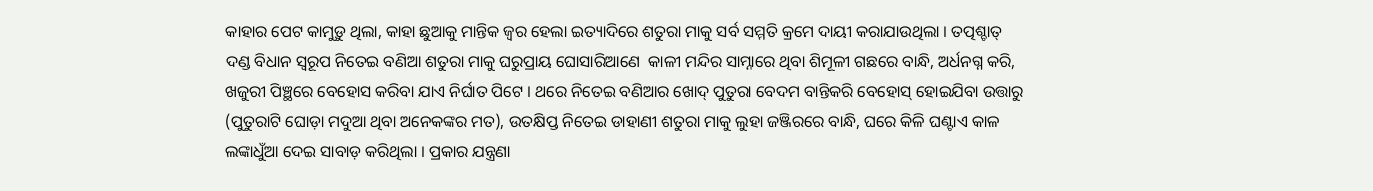କାହାର ପେଟ କାମୁଡ଼ୁ ଥିଲା, କାହା ଛୁଆକୁ ମାନ୍ତିକ ଜ୍ୱର ହେଲା ଇତ୍ୟାଦିରେ ଶତୁରା ମାକୁ ସର୍ବ ସମ୍ମତି କ୍ରମେ ଦାୟୀ କରାଯାଉଥିଲା । ତତ୍ପଶ୍ଚାତ୍ ଦଣ୍ଡ ବିଧାନ ସ୍ୱରୂପ ନିତେଇ ବଣିଆ ଶତୁରା ମାକୁ ଘରୁପ୍ରାୟ ଘୋସାରିଆଣେ  କାଳୀ ମନ୍ଦିର ସାମ୍ନାରେ ଥିବା ଶିମୂଳୀ ଗଛରେ ବାନ୍ଧି, ଅର୍ଧନଗ୍ନ କରି, ଖଜୁରୀ ପିଞ୍ଛରେ ବେହୋସ କରିବା ଯାଏ ନିର୍ଘାତ ପିଟେ । ଥରେ ନିତେଇ ବଣିଆର ଖୋଦ୍ ପୁତୁରା ବେଦମ ବାନ୍ତିକରି ବେହୋସ୍ ହୋଇଯିବା ଉତ୍ତାରୁ (ପୁତୁରାଟି ଘୋଡ଼ା ମଦୁଆ ଥିବା ଅନେକଙ୍କର ମତ), ଉତକ୍ଷିପ୍ତ ନିତେଇ ଡାହାଣୀ ଶତୁରା ମାକୁ ଲୁହା ଜଞ୍ଜିରରେ ବାନ୍ଧି, ଘରେ କିଳି ଘଣ୍ଟାଏ କାଳ ଲଙ୍କାଧୁଁଆ ଦେଇ ସାବାଡ଼ କରିଥିଲା । ପ୍ରକାର ଯନ୍ତ୍ରଣା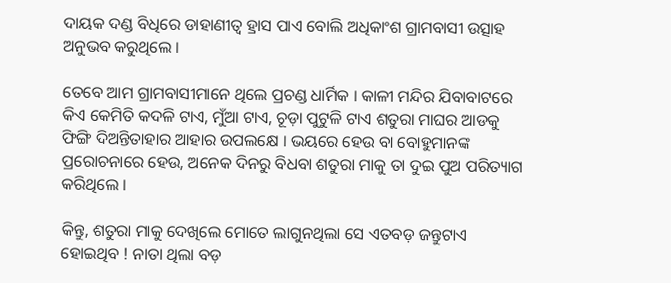ଦାୟକ ଦଣ୍ଡ ବିଧିରେ ଡାହାଣୀତ୍ୱ ହ୍ରାସ ପାଏ ବୋଲି ଅଧିକାଂଶ ଗ୍ରାମବାସୀ ଉତ୍ସାହ ଅନୁଭବ କରୁଥିଲେ ।

ତେବେ ଆମ ଗ୍ରାମବାସୀମାନେ ଥିଲେ ପ୍ରଚଣ୍ଡ ଧାର୍ମିକ । କାଳୀ ମନ୍ଦିର ଯିବାବାଟରେ କିଏ କେମିତି କଦଳି ଟାଏ, ମୁଁଆ ଟାଏ, ଚୂଡ଼ା ପୁଟୁଳି ଟାଏ ଶତୁରା ମାଘର ଆଡକୁ ଫିଙ୍ଗି ଦିଅନ୍ତିତାହାର ଆହାର ଉପଲକ୍ଷେ । ଭୟରେ ହେଉ ବା ବୋହୁମାନଙ୍କ ପ୍ରରୋଚନାରେ ହେଉ, ଅନେକ ଦିନରୁ ବିଧବା ଶତୁରା ମାକୁ ତା ଦୁଇ ପୁଅ ପରିତ୍ୟାଗ କରିଥିଲେ ।

କିନ୍ତୁ, ଶତୁରା ମାକୁ ଦେଖିଲେ ମୋତେ ଲାଗୁନଥିଲା ସେ ଏତବଡ଼ ଜନ୍ତୁଟାଏ ହୋଇଥିବ ! ନାତା ଥିଲା ବଡ଼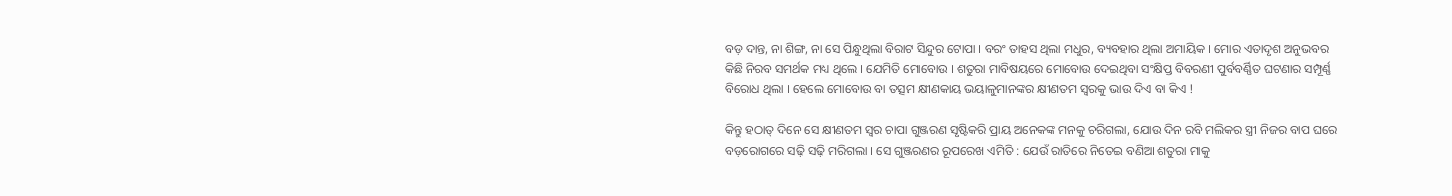ବଡ଼ ଦାନ୍ତ, ନା ଶିଙ୍ଗ, ନା ସେ ପିନ୍ଧୁଥିଲା ବିରାଟ ସିନ୍ଦୁର ଟୋପା । ବରଂ ତାହସ ଥିଲା ମଧୁର, ବ୍ୟବହାର ଥିଲା ଅମାୟିକ । ମୋର ଏତାଦୃଶ ଅନୁଭବର କିଛି ନିରବ ସମର୍ଥକ ମଧ୍ୟ ଥିଲେ । ଯେମିତି ମୋବୋଉ । ଶତୁରା ମାବିଷୟରେ ମୋବୋଉ ଦେଇଥିବା ସଂକ୍ଷିପ୍ତ ବିବରଣୀ ପୁର୍ବବର୍ଣ୍ଣିତ ଘଟଣାର ସମ୍ପୂର୍ଣ୍ଣ ବିରୋଧ ଥିଲା । ହେଲେ ମୋବୋଉ ବା ତତ୍ସମ କ୍ଷୀଣକାୟ ଭୟାଳୁମାନଙ୍କର କ୍ଷୀଣତମ ସ୍ୱରକୁ ଭାଉ ଦିଏ ବା କିଏ !

କିନ୍ତୁ ହଠାତ୍ ଦିନେ ସେ କ୍ଷୀଣତମ ସ୍ୱର ଚାପା ଗୁଞ୍ଜରଣ ସୃଷ୍ଟିକରି ପ୍ରାୟ ଅନେକଙ୍କ ମନକୁ ଚରିଗଲା, ଯୋଉ ଦିନ ରବି ମଲିକର ସ୍ତ୍ରୀ ନିଜର ବାପ ଘରେ ବଡ଼ରୋଗରେ ସଢ଼ି ସଢ଼ି ମରିଗଲା । ସେ ଗୁଞ୍ଜରଣର ରୂପରେଖ ଏମିତି : ଯେଉଁ ରାତିରେ ନିତେଇ ବଣିଆ ଶତୁରା ମାକୁ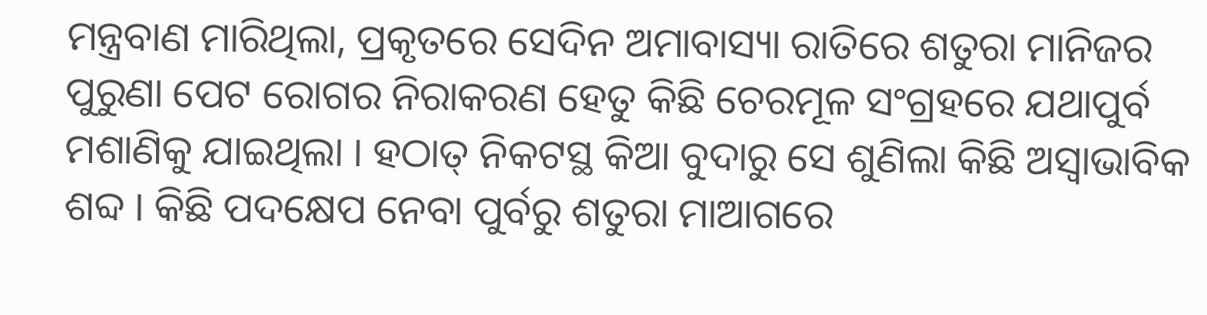ମନ୍ତ୍ରବାଣ ମାରିଥିଲା, ପ୍ରକୃତରେ ସେଦିନ ଅମାବାସ୍ୟା ରାତିରେ ଶତୁରା ମାନିଜର ପୁରୁଣା ପେଟ ରୋଗର ନିରାକରଣ ହେତୁ କିଛି ଚେରମୂଳ ସଂଗ୍ରହରେ ଯଥାପୁର୍ବ ମଶାଣିକୁ ଯାଇଥିଲା । ହଠାତ୍ ନିକଟସ୍ଥ କିଆ ବୁଦାରୁ ସେ ଶୁଣିଲା କିଛି ଅସ୍ୱାଭାବିକ ଶବ୍ଦ । କିଛି ପଦକ୍ଷେପ ନେବା ପୁର୍ବରୁ ଶତୁରା ମାଆଗରେ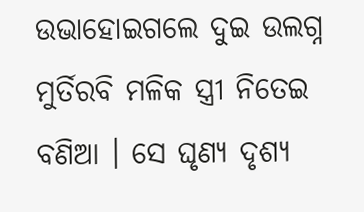ଉଭାହୋଇଗଲେ ଦୁଇ ଉଲଗ୍ନ ମୁର୍ତିରବି ମଳିକ ସ୍ତ୍ରୀ ନିତେଇ ବଣିଆ । ସେ ଘୃଣ୍ୟ ଦୃଶ୍ୟ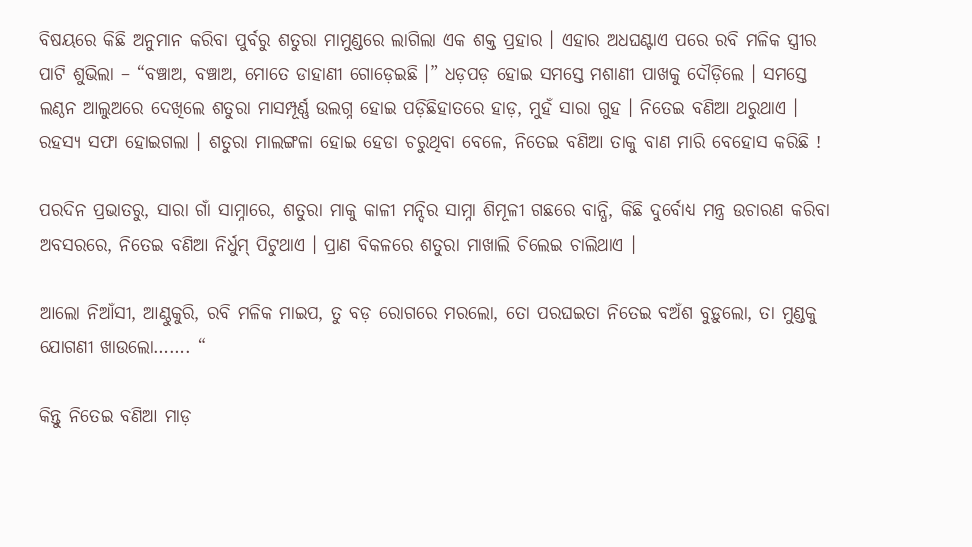ବିଷୟରେ କିଛି ଅନୁମାନ କରିବା ପୁର୍ବରୁ ଶତୁରା ମାମୁଣ୍ଡରେ ଲାଗିଲା ଏକ ଶକ୍ତ ପ୍ରହାର । ଏହାର ଅଧଘଣ୍ଟାଏ ପରେ ରବି ମଳିକ ସ୍ତ୍ରୀର ପାଟି ଶୁଭିଲା – “ବଞ୍ଚାଅ, ବଞ୍ଚାଅ, ମୋତେ ଡାହାଣୀ ଗୋଡ଼େଇଛି ।” ଧଡ଼ପଡ଼ ହୋଇ ସମସ୍ତେ ମଶାଣୀ ପାଖକୁ ଦୌଡ଼ିଲେ । ସମସ୍ତେ ଲଣ୍ଠନ ଆଲୁଅରେ ଦେଖିଲେ ଶତୁରା ମାସମ୍ପୂର୍ଣ୍ଣ ଉଲଗ୍ନ ହୋଇ ପଡ଼ିଛିହାତରେ ହାଡ଼, ମୁହଁ ସାରା ଗୁହ । ନିତେଇ ବଣିଆ ଥରୁଥାଏ । ରହସ୍ୟ ସଫା ହୋଇଗଲା । ଶତୁରା ମାଲଙ୍ଗଳା ହୋଇ ହେଡା ଚରୁଥିବା ବେଳେ, ନିତେଇ ବଣିଆ ତାକୁ ବାଣ ମାରି ବେହୋସ କରିଛି !

ପରଦିନ ପ୍ରଭାତରୁ, ସାରା ଗାଁ ସାମ୍ନାରେ, ଶତୁରା ମାକୁ କାଳୀ ମନ୍ଦିର ସାମ୍ନା ଶିମୂଳୀ ଗଛରେ ବାନ୍ଧି, କିଛି ଦୁର୍ବୋଧ୍ୟ ମନ୍ତ୍ର ଉଚାରଣ କରିବା ଅବସରରେ, ନିତେଇ ବଣିଆ ନିର୍ଧୁମ୍ ପିଟୁଥାଏ । ପ୍ରାଣ ବିକଳରେ ଶତୁରା ମାଖାଲି ଚିଲେଇ ଚାଲିଥାଏ ।

ଆଲୋ ନିଆଁସୀ, ଆଣ୍ଠୁକୁରି, ରବି ମଳିକ ମାଇପ, ତୁ ବଡ଼ ରୋଗରେ ମରଲୋ, ତୋ ପରଘଇତା ନିତେଇ ବଅଁଶ ବୁଡ଼ୁଲୋ, ତା ମୁଣ୍ଡକୁ ଯୋଗଣୀ ଖାଉଲୋ……. “

କିନ୍ତୁ ନିତେଇ ବଣିଆ ମାଡ଼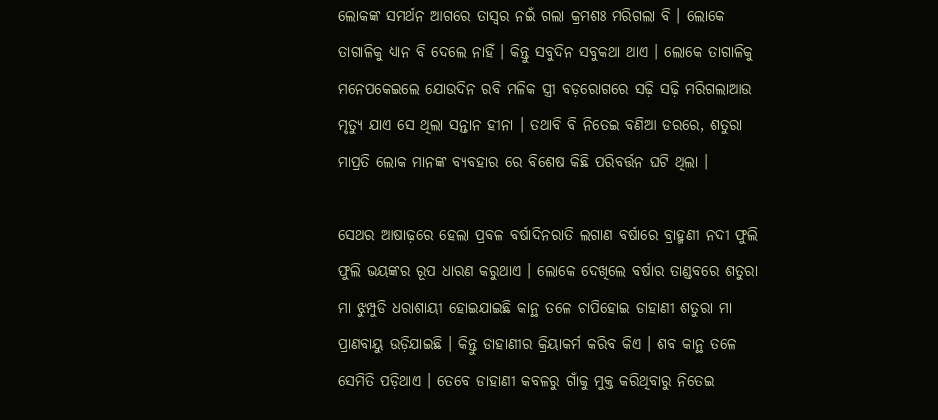ଲୋକଙ୍କ ସମର୍ଥନ ଆଗରେ ତାସ୍ୱର ନଇଁ ଗଲା କ୍ରମଶଃ ମରିଗଲା ବି । ଲୋକେ ତାଗାଳିକୁ ଧ୍ୟାନ ବି ଦେଲେ ନାହିଁ । କିନ୍ତୁ ସବୁଦିନ ସବୁକଥା ଥାଏ । ଲୋକେ ତାଗାଳିକୁ ମନେପକେଇଲେ ଯୋଉଦିନ ରବି ମଳିକ ସ୍ତ୍ରୀ ବଡ଼ରୋଗରେ ସଢ଼ି ସଢ଼ି ମରିଗଲାଆଉ ମୃତ୍ୟୁ ଯାଏ ସେ ଥିଲା ସନ୍ତାନ ହୀନା । ତଥାବି ବି ନିତେଇ ବଣିଆ ଡରରେ, ଶତୁରା ମାପ୍ରତି ଲୋକ ମାନଙ୍କ ବ୍ୟବହାର ରେ ବିଶେଷ କିଛି ପରିବର୍ତ୍ତନ ଘଟି ଥିଲା ।

ସେଥର ଆଷାଢ଼ରେ ହେଲା ପ୍ରବଳ ବର୍ଷାଦିନରାତି ଲଗାଣ ବର୍ଷାରେ ବ୍ରାହ୍ମଣୀ ନଦୀ ଫୁଲି ଫୁଲି ଭୟଙ୍କର ରୂପ ଧାରଣ କରୁଥାଏ । ଲୋକେ ଦେଖିଲେ ବର୍ଷାର ତାଣ୍ଡବରେ ଶତୁରା ମା ଝୁମ୍ପୁଡି ଧରାଶାୟୀ ହୋଇଯାଇଛି କାନ୍ଥ ତଳେ ଚାପିହୋଇ ଡାହାଣୀ ଶତୁରା ମା ପ୍ରାଣବାୟୁ ଉଡ଼ିଯାଇଛି । କିନ୍ତୁ ଡାହାଣୀର କ୍ରିୟାକର୍ମ କରିବ କିଏ । ଶବ କାନ୍ଥ ତଳେ ସେମିତି ପଡ଼ିଥାଏ । ତେବେ ଡାହାଣୀ କବଳରୁ ଗାଁକୁ ମୁକ୍ତ କରିଥିବାରୁ ନିତେଇ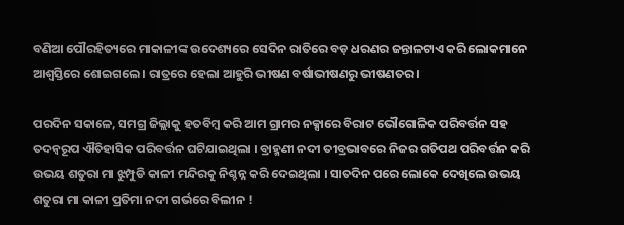ବଣିଆ ପୌରହିତ୍ୟରେ ମାକାଳୀଙ୍କ ଉଦେଶ୍ୟରେ ସେଦିନ ରାତିରେ ବଡ଼ ଧରଣର ଜନ୍ତାଳଟାଏ କରି ଲୋକମାନେ ଆଶ୍ୱସ୍ତିରେ ଶୋଇଗଲେ । ରାତ୍ରରେ ହେଲା ଆହୁରି ଭୀଷଣ ବର୍ଷାଭୀଷଣରୁ ଭୀଷଣତର ।

ପରଦିନ ସକାଳେ, ସମଗ୍ର ଜିଲ୍ଲାକୁ ହତବିମ୍ୱ କରି ଆମ ଗ୍ରାମର ନକ୍ସାରେ ବିରାଟ ଭୌଗୋଳିକ ପରିବର୍ତ୍ତନ ସହ ତଦନ୍ୱରୂପ ଐତିହାସିକ ପରିବର୍ତ୍ତନ ଘଟିଯାଇଥିଲା । ବ୍ରାହ୍ମଣୀ ନଦୀ ତୀବ୍ରଭାବରେ ନିଜର ଗତିପଥ ପରିବର୍ତ୍ତନ କରି ଉଭୟ ଶତୁରା ମା ଝୁମ୍ପୁଡି କାଳୀ ମନ୍ଦିରକୁ ନିଶ୍ଚନ୍ନ କରି ଦେଇଥିଲା । ସାତଦିନ ପରେ ଲୋକେ ଦେଖିଲେ ଉଭୟ ଶତୁରା ମା କାଳୀ ପ୍ରତିମା ନଦୀ ଗର୍ଭରେ ବିଲୀନ !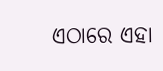ଏଠାରେ ଏହା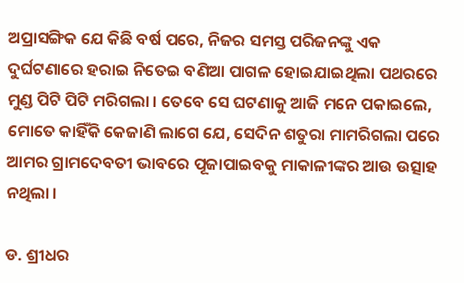ଅପ୍ରାସଙ୍ଗିକ ଯେ କିଛି ବର୍ଷ ପରେ, ନିଜର ସମସ୍ତ ପରିଜନଙ୍କୁ ଏକ ଦୁର୍ଘଟଣାରେ ହରାଇ ନିତେଇ ବଣିଆ ପାଗଳ ହୋଇଯାଇଥିଲା ପଥରରେ ମୁଣ୍ଡ ପିଟି ପିଟି ମରିଗଲା । ତେବେ ସେ ଘଟଣାକୁ ଆଜି ମନେ ପକାଇଲେ, ମୋତେ କାହିଁକି କେଜାଣି ଲାଗେ ଯେ, ସେଦିନ ଶତୁରା ମାମରିଗଲା ପରେ ଆମର ଗ୍ରାମଦେବତୀ ଭାବରେ ପୂଜାପାଇବକୁ ମାକାଳୀଙ୍କର ଆଉ ଉତ୍ସାହ ନଥିଲା ।

ଡ. ଶ୍ରୀଧର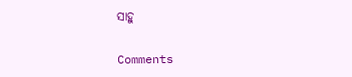ସାହୁ

Comments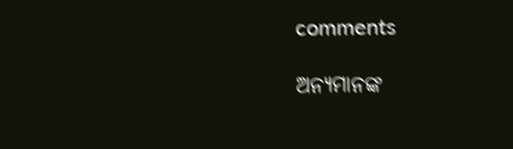comments

ଅନ୍ୟମାନଙ୍କ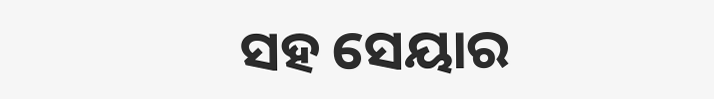ସହ ସେୟାର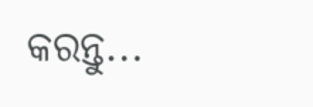କରନ୍ତୁ...